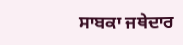ਸਾਬਕਾ ਜਥੇਦਾਰ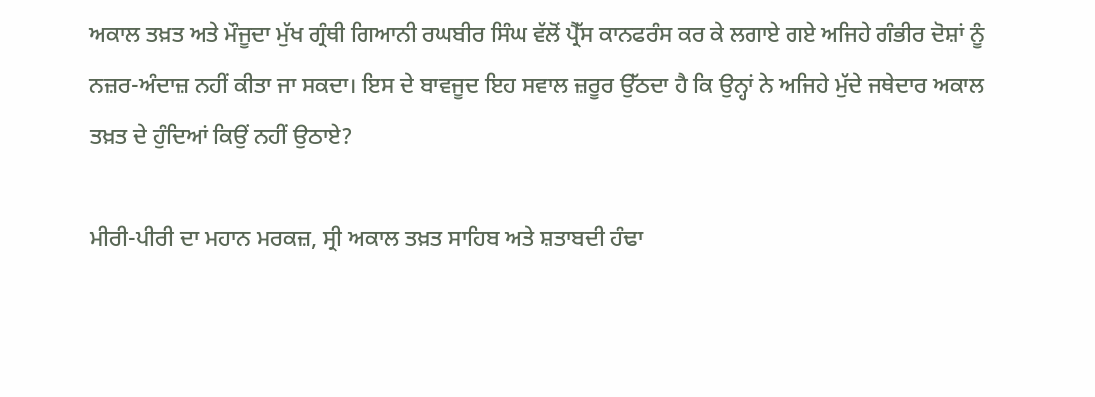ਅਕਾਲ ਤਖ਼ਤ ਅਤੇ ਮੌਜੂਦਾ ਮੁੱਖ ਗ੍ਰੰਥੀ ਗਿਆਨੀ ਰਘਬੀਰ ਸਿੰਘ ਵੱਲੋਂ ਪ੍ਰੈੱਸ ਕਾਨਫਰੰਸ ਕਰ ਕੇ ਲਗਾਏ ਗਏ ਅਜਿਹੇ ਗੰਭੀਰ ਦੋਸ਼ਾਂ ਨੂੰ ਨਜ਼ਰ-ਅੰਦਾਜ਼ ਨਹੀਂ ਕੀਤਾ ਜਾ ਸਕਦਾ। ਇਸ ਦੇ ਬਾਵਜੂਦ ਇਹ ਸਵਾਲ ਜ਼ਰੂਰ ਉੱਠਦਾ ਹੈ ਕਿ ਉਨ੍ਹਾਂ ਨੇ ਅਜਿਹੇ ਮੁੱਦੇ ਜਥੇਦਾਰ ਅਕਾਲ ਤਖ਼ਤ ਦੇ ਹੁੰਦਿਆਂ ਕਿਉਂ ਨਹੀਂ ਉਠਾਏ?

ਮੀਰੀ-ਪੀਰੀ ਦਾ ਮਹਾਨ ਮਰਕਜ਼, ਸ੍ਰੀ ਅਕਾਲ ਤਖ਼ਤ ਸਾਹਿਬ ਅਤੇ ਸ਼ਤਾਬਦੀ ਹੰਢਾ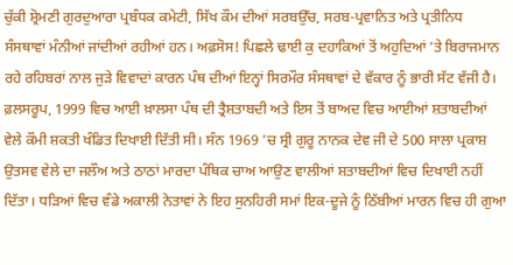ਚੁੱਕੀ ਸ਼੍ਰੋਮਣੀ ਗੁਰਦੁਆਰਾ ਪ੍ਰਬੰਧਕ ਕਮੇਟੀ, ਸਿੱਖ ਕੌਮ ਦੀਆਂ ਸਰਬਉੱਚ, ਸਰਬ-ਪ੍ਰਵਾਨਿਤ ਅਤੇ ਪ੍ਰਤੀਨਿਧ ਸੰਸਥਾਵਾਂ ਮੰਨੀਆਂ ਜਾਂਦੀਆਂ ਰਹੀਆਂ ਹਨ। ਅਫ਼ਸੋਸ! ਪਿਛਲੇ ਢਾਈ ਕੁ ਦਹਾਕਿਆਂ ਤੋਂ ਅਹੁਦਿਆਂ ’ਤੇ ਬਿਰਾਜਮਾਨ ਰਹੇ ਰਹਿਬਰਾਂ ਨਾਲ ਜੁੜੇ ਵਿਵਾਦਾਂ ਕਾਰਨ ਪੰਥ ਦੀਆਂ ਇਨ੍ਹਾਂ ਸਿਰਮੌਰ ਸੰਸਥਾਵਾਂ ਦੇ ਵੱਕਾਰ ਨੂੰ ਭਾਰੀ ਸੱਟ ਵੱਜੀ ਹੈ।
ਫ਼ਲਸਰੂਪ, 1999 ਵਿਚ ਆਈ ਖ਼ਾਲਸਾ ਪੰਥ ਦੀ ਤ੍ਰੈਸ਼ਤਾਬਦੀ ਅਤੇ ਇਸ ਤੋਂ ਬਾਅਦ ਵਿਚ ਆਈਆਂ ਸ਼ਤਾਬਦੀਆਂ ਵੇਲੇ ਕੌਮੀ ਸ਼ਕਤੀ ਖੰਡਿਤ ਦਿਖਾਈ ਦਿੱਤੀ ਸੀ। ਸੰਨ 1969 ’ਚ ਸ੍ਰੀ ਗੁਰੂ ਨਾਨਕ ਦੇਵ ਜੀ ਦੇ 500 ਸਾਲਾ ਪ੍ਰਕਾਸ਼ ਉਤਸਵ ਵੇਲੇ ਦਾ ਜਲੌਅ ਅਤੇ ਠਾਠਾਂ ਮਾਰਦਾ ਪੰਥਿਕ ਚਾਅ ਆਉਣ ਵਾਲੀਆਂ ਸ਼ਤਾਬਦੀਆਂ ਵਿਚ ਦਿਖਾਈ ਨਹੀਂ ਦਿੱਤਾ। ਧੜਿਆਂ ਵਿਚ ਵੰਡੇ ਅਕਾਲੀ ਨੇਤਾਵਾਂ ਨੇ ਇਹ ਸੁਨਹਿਰੀ ਸਮਾਂ ਇਕ-ਦੂਜੇ ਨੂੰ ਠਿੱਬੀਆਂ ਮਾਰਨ ਵਿਚ ਹੀ ਗੁਆ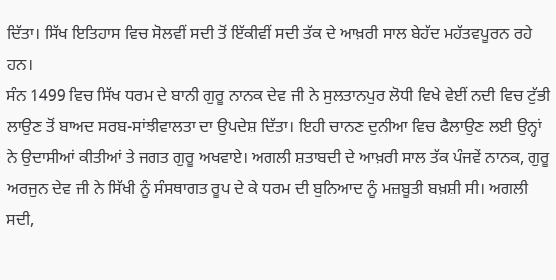ਦਿੱਤਾ। ਸਿੱਖ ਇਤਿਹਾਸ ਵਿਚ ਸੋਲਵੀਂ ਸਦੀ ਤੋਂ ਇੱਕੀਵੀਂ ਸਦੀ ਤੱਕ ਦੇ ਆਖ਼ਰੀ ਸਾਲ ਬੇਹੱਦ ਮਹੱਤਵਪੂਰਨ ਰਹੇ ਹਨ।
ਸੰਨ 1499 ਵਿਚ ਸਿੱਖ ਧਰਮ ਦੇ ਬਾਨੀ ਗੁਰੂ ਨਾਨਕ ਦੇਵ ਜੀ ਨੇ ਸੁਲਤਾਨਪੁਰ ਲੋਧੀ ਵਿਖੇ ਵੇਈਂ ਨਦੀ ਵਿਚ ਟੁੱਭੀ ਲਾਉਣ ਤੋਂ ਬਾਅਦ ਸਰਬ-ਸਾਂਝੀਵਾਲਤਾ ਦਾ ਉਪਦੇਸ਼ ਦਿੱਤਾ। ਇਹੀ ਚਾਨਣ ਦੁਨੀਆ ਵਿਚ ਫੈਲਾਉਣ ਲਈ ਉਨ੍ਹਾਂ ਨੇ ਉਦਾਸੀਆਂ ਕੀਤੀਆਂ ਤੇ ਜਗਤ ਗੁਰੂ ਅਖਵਾਏ। ਅਗਲੀ ਸ਼ਤਾਬਦੀ ਦੇ ਆਖ਼ਰੀ ਸਾਲ ਤੱਕ ਪੰਜਵੇਂ ਨਾਨਕ, ਗੁਰੂ ਅਰਜੁਨ ਦੇਵ ਜੀ ਨੇ ਸਿੱਖੀ ਨੂੰ ਸੰਸਥਾਗਤ ਰੂਪ ਦੇ ਕੇ ਧਰਮ ਦੀ ਬੁਨਿਆਦ ਨੂੰ ਮਜ਼ਬੂਤੀ ਬਖ਼ਸ਼ੀ ਸੀ। ਅਗਲੀ ਸਦੀ,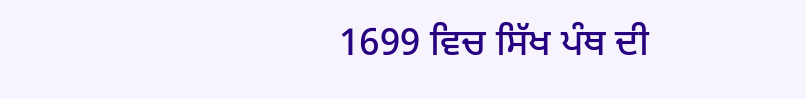1699 ਵਿਚ ਸਿੱਖ ਪੰਥ ਦੀ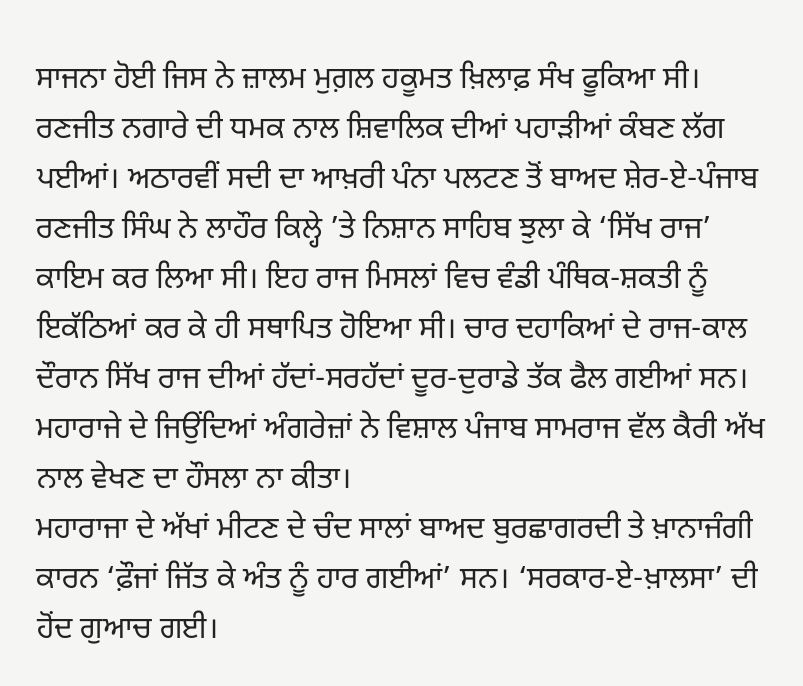ਸਾਜਨਾ ਹੋਈ ਜਿਸ ਨੇ ਜ਼ਾਲਮ ਮੁਗ਼ਲ ਹਕੂਮਤ ਖ਼ਿਲਾਫ਼ ਸੰਖ ਫੂਕਿਆ ਸੀ।
ਰਣਜੀਤ ਨਗਾਰੇ ਦੀ ਧਮਕ ਨਾਲ ਸ਼ਿਵਾਲਿਕ ਦੀਆਂ ਪਹਾੜੀਆਂ ਕੰਬਣ ਲੱਗ ਪਈਆਂ। ਅਠਾਰਵੀਂ ਸਦੀ ਦਾ ਆਖ਼ਰੀ ਪੰਨਾ ਪਲਟਣ ਤੋਂ ਬਾਅਦ ਸ਼ੇਰ-ਏ-ਪੰਜਾਬ ਰਣਜੀਤ ਸਿੰਘ ਨੇ ਲਾਹੌਰ ਕਿਲ੍ਹੇ ’ਤੇ ਨਿਸ਼ਾਨ ਸਾਹਿਬ ਝੁਲਾ ਕੇ ‘ਸਿੱਖ ਰਾਜ’ ਕਾਇਮ ਕਰ ਲਿਆ ਸੀ। ਇਹ ਰਾਜ ਮਿਸਲਾਂ ਵਿਚ ਵੰਡੀ ਪੰਥਿਕ-ਸ਼ਕਤੀ ਨੂੰ ਇਕੱਠਿਆਂ ਕਰ ਕੇ ਹੀ ਸਥਾਪਿਤ ਹੋਇਆ ਸੀ। ਚਾਰ ਦਹਾਕਿਆਂ ਦੇ ਰਾਜ-ਕਾਲ ਦੌਰਾਨ ਸਿੱਖ ਰਾਜ ਦੀਆਂ ਹੱਦਾਂ-ਸਰਹੱਦਾਂ ਦੂਰ-ਦੁਰਾਡੇ ਤੱਕ ਫੈਲ ਗਈਆਂ ਸਨ। ਮਹਾਰਾਜੇ ਦੇ ਜਿਉਂਦਿਆਂ ਅੰਗਰੇਜ਼ਾਂ ਨੇ ਵਿਸ਼ਾਲ ਪੰਜਾਬ ਸਾਮਰਾਜ ਵੱਲ ਕੈਰੀ ਅੱਖ ਨਾਲ ਵੇਖਣ ਦਾ ਹੌਸਲਾ ਨਾ ਕੀਤਾ।
ਮਹਾਰਾਜਾ ਦੇ ਅੱਖਾਂ ਮੀਟਣ ਦੇ ਚੰਦ ਸਾਲਾਂ ਬਾਅਦ ਬੁਰਛਾਗਰਦੀ ਤੇ ਖ਼ਾਨਾਜੰਗੀ ਕਾਰਨ ‘ਫ਼ੌਜਾਂ ਜਿੱਤ ਕੇ ਅੰਤ ਨੂੰ ਹਾਰ ਗਈਆਂ’ ਸਨ। ‘ਸਰਕਾਰ-ਏ-ਖ਼ਾਲਸਾ’ ਦੀ ਹੋਂਦ ਗੁਆਚ ਗਈ।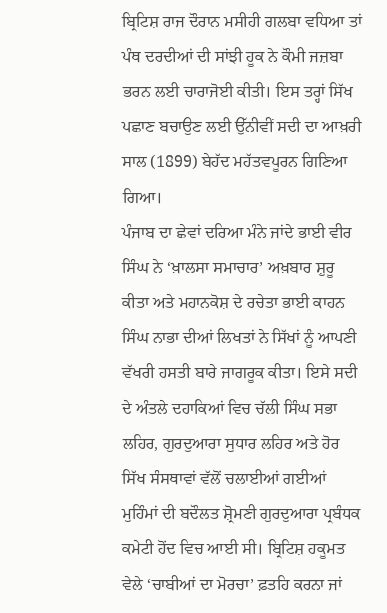ਬ੍ਰਿਟਿਸ਼ ਰਾਜ ਦੌਰਾਨ ਮਸੀਹੀ ਗਲਬਾ ਵਧਿਆ ਤਾਂ ਪੰਥ ਦਰਦੀਆਂ ਦੀ ਸਾਂਝੀ ਹੂਕ ਨੇ ਕੌਮੀ ਜਜ਼ਬਾ ਭਰਨ ਲਈ ਚਾਰਾਜੋਈ ਕੀਤੀ। ਇਸ ਤਰ੍ਹਾਂ ਸਿੱਖ ਪਛਾਣ ਬਚਾਉਣ ਲਈ ਉੱਨੀਵੀਂ ਸਦੀ ਦਾ ਆਖ਼ਰੀ ਸਾਲ (1899) ਬੇਹੱਦ ਮਹੱਤਵਪੂਰਨ ਗਿਣਿਆ ਗਿਆ।
ਪੰਜਾਬ ਦਾ ਛੇਵਾਂ ਦਰਿਆ ਮੰਨੇ ਜਾਂਦੇ ਭਾਈ ਵੀਰ ਸਿੰਘ ਨੇ ‘ਖ਼ਾਲਸਾ ਸਮਾਚਾਰ’ ਅਖ਼ਬਾਰ ਸ਼ੁਰੂ ਕੀਤਾ ਅਤੇ ਮਹਾਨਕੋਸ਼ ਦੇ ਰਚੇਤਾ ਭਾਈ ਕਾਹਨ ਸਿੰਘ ਨਾਭਾ ਦੀਆਂ ਲਿਖਤਾਂ ਨੇ ਸਿੱਖਾਂ ਨੂੰ ਆਪਣੀ ਵੱਖਰੀ ਹਸਤੀ ਬਾਰੇ ਜਾਗਰੂਕ ਕੀਤਾ। ਇਸੇ ਸਦੀ ਦੇ ਅੰਤਲੇ ਦਹਾਕਿਆਂ ਵਿਚ ਚੱਲੀ ਸਿੰਘ ਸਭਾ ਲਹਿਰ, ਗੁਰਦੁਆਰਾ ਸੁਧਾਰ ਲਹਿਰ ਅਤੇ ਹੋਰ ਸਿੱਖ ਸੰਸਥਾਵਾਂ ਵੱਲੋਂ ਚਲਾਈਆਂ ਗਈਆਂ ਮੁਹਿੰਮਾਂ ਦੀ ਬਦੌਲਤ ਸ਼੍ਰੋਮਣੀ ਗੁਰਦੁਆਰਾ ਪ੍ਰਬੰਧਕ ਕਮੇਟੀ ਹੋਂਦ ਵਿਚ ਆਈ ਸੀ। ਬ੍ਰਿਟਿਸ਼ ਹਕੂਮਤ ਵੇਲੇ ‘ਚਾਬੀਆਂ ਦਾ ਮੋਰਚਾ’ ਫ਼ਤਹਿ ਕਰਨਾ ਜਾਂ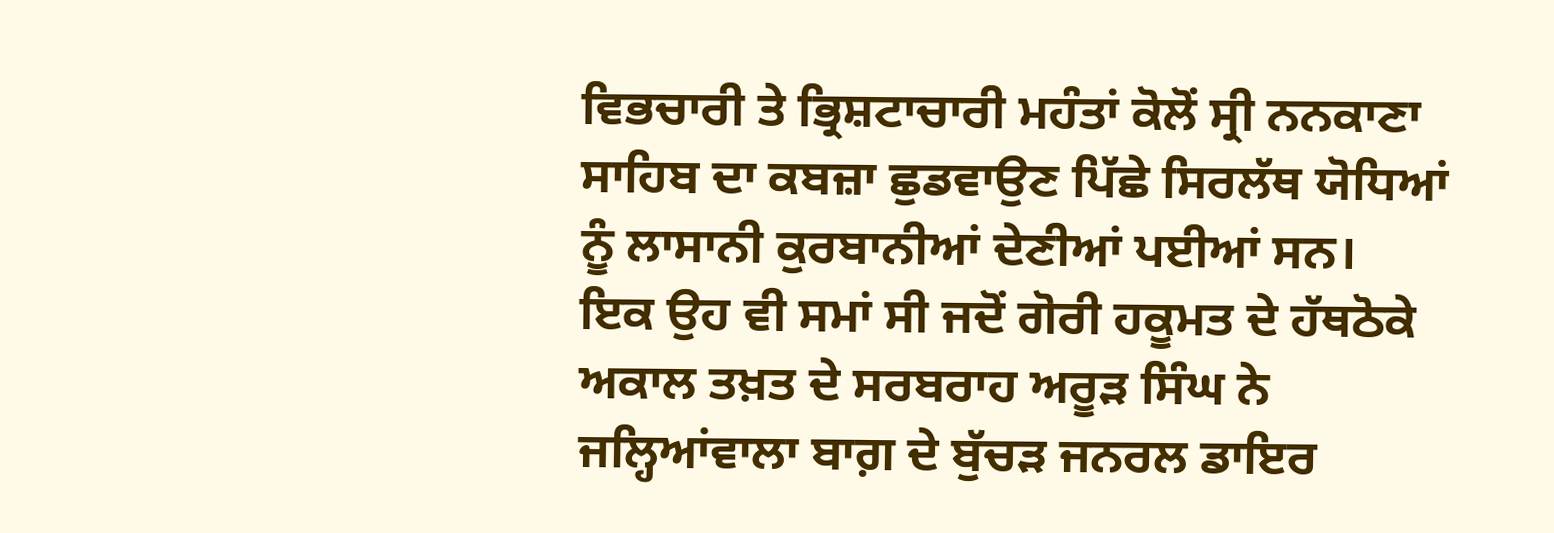ਵਿਭਚਾਰੀ ਤੇ ਭ੍ਰਿਸ਼ਟਾਚਾਰੀ ਮਹੰਤਾਂ ਕੋਲੋਂ ਸ੍ਰੀ ਨਨਕਾਣਾ ਸਾਹਿਬ ਦਾ ਕਬਜ਼ਾ ਛੁਡਵਾਉਣ ਪਿੱਛੇ ਸਿਰਲੱਥ ਯੋਧਿਆਂ ਨੂੰ ਲਾਸਾਨੀ ਕੁਰਬਾਨੀਆਂ ਦੇਣੀਆਂ ਪਈਆਂ ਸਨ।
ਇਕ ਉਹ ਵੀ ਸਮਾਂ ਸੀ ਜਦੋਂ ਗੋਰੀ ਹਕੂਮਤ ਦੇ ਹੱਥਠੋਕੇ ਅਕਾਲ ਤਖ਼ਤ ਦੇ ਸਰਬਰਾਹ ਅਰੂੜ ਸਿੰਘ ਨੇ ਜਲ੍ਹਿਆਂਵਾਲਾ ਬਾਗ਼ ਦੇ ਬੁੱਚੜ ਜਨਰਲ ਡਾਇਰ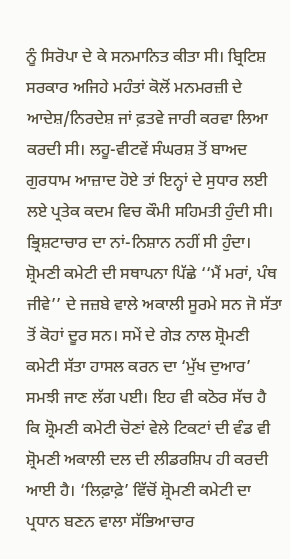ਨੂੰ ਸਿਰੋਪਾ ਦੇ ਕੇ ਸਨਮਾਨਿਤ ਕੀਤਾ ਸੀ। ਬ੍ਰਿਟਿਸ਼ ਸਰਕਾਰ ਅਜਿਹੇ ਮਹੰਤਾਂ ਕੋਲੋਂ ਮਨਮਰਜ਼ੀ ਦੇ ਆਦੇਸ਼/ਨਿਰਦੇਸ਼ ਜਾਂ ਫ਼ਤਵੇ ਜਾਰੀ ਕਰਵਾ ਲਿਆ ਕਰਦੀ ਸੀ। ਲਹੂ-ਵੀਟਵੇਂ ਸੰਘਰਸ਼ ਤੋਂ ਬਾਅਦ ਗੁਰਧਾਮ ਆਜ਼ਾਦ ਹੋਏ ਤਾਂ ਇਨ੍ਹਾਂ ਦੇ ਸੁਧਾਰ ਲਈ ਲਏ ਪ੍ਰਤੇਕ ਕਦਮ ਵਿਚ ਕੌਮੀ ਸਹਿਮਤੀ ਹੁੰਦੀ ਸੀ।
ਭ੍ਰਿਸ਼ਟਾਚਾਰ ਦਾ ਨਾਂ-ਨਿਸ਼ਾਨ ਨਹੀਂ ਸੀ ਹੁੰਦਾ। ਸ਼੍ਰੋਮਣੀ ਕਮੇਟੀ ਦੀ ਸਥਾਪਨਾ ਪਿੱਛੇ ‘‘ਮੈਂ ਮਰਾਂ, ਪੰਥ ਜੀਵੇ’’ ਦੇ ਜਜ਼ਬੇ ਵਾਲੇ ਅਕਾਲੀ ਸੂਰਮੇ ਸਨ ਜੋ ਸੱਤਾ ਤੋਂ ਕੋਹਾਂ ਦੂਰ ਸਨ। ਸਮੇਂ ਦੇ ਗੇੜ ਨਾਲ ਸ਼੍ਰੋਮਣੀ ਕਮੇਟੀ ਸੱਤਾ ਹਾਸਲ ਕਰਨ ਦਾ ‘ਮੁੱਖ ਦੁਆਰ’ ਸਮਝੀ ਜਾਣ ਲੱਗ ਪਈ। ਇਹ ਵੀ ਕਠੋਰ ਸੱਚ ਹੈ ਕਿ ਸ਼੍ਰੋਮਣੀ ਕਮੇਟੀ ਚੋਣਾਂ ਵੇਲੇ ਟਿਕਟਾਂ ਦੀ ਵੰਡ ਵੀ ਸ਼੍ਰੋਮਣੀ ਅਕਾਲੀ ਦਲ ਦੀ ਲੀਡਰਸ਼ਿਪ ਹੀ ਕਰਦੀ ਆਈ ਹੈ। ‘ਲਿਫ਼ਾਫ਼ੇ’ ਵਿੱਚੋਂ ਸ਼੍ਰੋਮਣੀ ਕਮੇਟੀ ਦਾ ਪ੍ਰਧਾਨ ਬਣਨ ਵਾਲਾ ਸੱਭਿਆਚਾਰ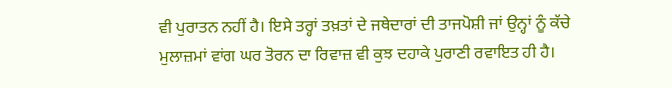ਵੀ ਪੁਰਾਤਨ ਨਹੀਂ ਹੈ। ਇਸੇ ਤਰ੍ਹਾਂ ਤਖ਼ਤਾਂ ਦੇ ਜਥੇਦਾਰਾਂ ਦੀ ਤਾਜਪੋਸ਼ੀ ਜਾਂ ਉਨ੍ਹਾਂ ਨੂੰ ਕੱਚੇ ਮੁਲਾਜ਼ਮਾਂ ਵਾਂਗ ਘਰ ਤੋਰਨ ਦਾ ਰਿਵਾਜ਼ ਵੀ ਕੁਝ ਦਹਾਕੇ ਪੁਰਾਣੀ ਰਵਾਇਤ ਹੀ ਹੈ।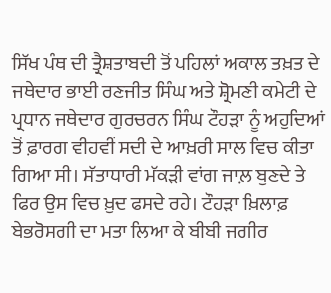ਸਿੱਖ ਪੰਥ ਦੀ ਤ੍ਰੈਸ਼ਤਾਬਦੀ ਤੋਂ ਪਹਿਲਾਂ ਅਕਾਲ ਤਖ਼ਤ ਦੇ ਜਥੇਦਾਰ ਭਾਈ ਰਣਜੀਤ ਸਿੰਘ ਅਤੇ ਸ਼੍ਰੋਮਣੀ ਕਮੇਟੀ ਦੇ ਪ੍ਰਧਾਨ ਜਥੇਦਾਰ ਗੁਰਚਰਨ ਸਿੰਘ ਟੌਹੜਾ ਨੂੰ ਅਹੁਦਿਆਂ ਤੋਂ ਫ਼ਾਰਗ ਵੀਹਵੀਂ ਸਦੀ ਦੇ ਆਖ਼ਰੀ ਸਾਲ ਵਿਚ ਕੀਤਾ ਗਿਆ ਸੀ। ਸੱਤਾਧਾਰੀ ਮੱਕੜੀ ਵਾਂਗ ਜਾਲ਼ ਬੁਣਦੇ ਤੇ ਫਿਰ ਉਸ ਵਿਚ ਖ਼ੁਦ ਫਸਦੇ ਰਹੇ। ਟੌਹੜਾ ਖ਼ਿਲਾਫ਼ ਬੇਭਰੋਸਗੀ ਦਾ ਮਤਾ ਲਿਆ ਕੇ ਬੀਬੀ ਜਗੀਰ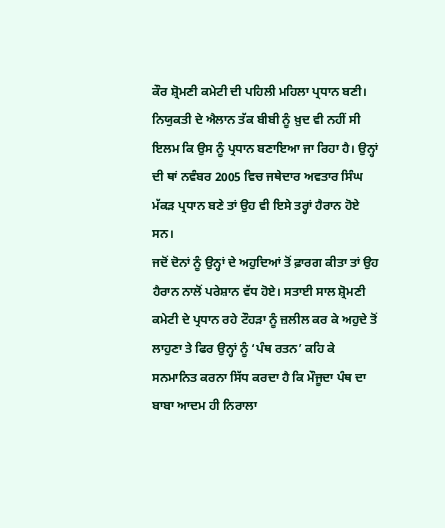ਕੌਰ ਸ਼੍ਰੋਮਣੀ ਕਮੇਟੀ ਦੀ ਪਹਿਲੀ ਮਹਿਲਾ ਪ੍ਰਧਾਨ ਬਣੀ। ਨਿਯੁਕਤੀ ਦੇ ਐਲਾਨ ਤੱਕ ਬੀਬੀ ਨੂੰ ਖ਼ੁਦ ਵੀ ਨਹੀਂ ਸੀ ਇਲਮ ਕਿ ਉਸ ਨੂੰ ਪ੍ਰਧਾਨ ਬਣਾਇਆ ਜਾ ਰਿਹਾ ਹੈ। ਉਨ੍ਹਾਂ ਦੀ ਥਾਂ ਨਵੰਬਰ 2005 ਵਿਚ ਜਥੇਦਾਰ ਅਵਤਾਰ ਸਿੰਘ ਮੱਕੜ ਪ੍ਰਧਾਨ ਬਣੇ ਤਾਂ ਉਹ ਵੀ ਇਸੇ ਤਰ੍ਹਾਂ ਹੈਰਾਨ ਹੋਏ ਸਨ।
ਜਦੋਂ ਦੋਨਾਂ ਨੂੰ ਉਨ੍ਹਾਂ ਦੇ ਅਹੁਦਿਆਂ ਤੋਂ ਫ਼ਾਰਗ ਕੀਤਾ ਤਾਂ ਉਹ ਹੈਰਾਨ ਨਾਲੋਂ ਪਰੇਸ਼ਾਨ ਵੱਧ ਹੋਏ। ਸਤਾਈ ਸਾਲ ਸ਼੍ਰੋਮਣੀ ਕਮੇਟੀ ਦੇ ਪ੍ਰਧਾਨ ਰਹੇ ਟੌਹੜਾ ਨੂੰ ਜ਼ਲੀਲ ਕਰ ਕੇ ਅਹੁਦੇ ਤੋਂ ਲਾਹੁਣਾ ਤੇ ਫਿਰ ਉਨ੍ਹਾਂ ਨੂੰ ‘ਪੰਥ ਰਤਨ’ ਕਹਿ ਕੇ ਸਨਮਾਨਿਤ ਕਰਨਾ ਸਿੱਧ ਕਰਦਾ ਹੈ ਕਿ ਮੌਜੂਦਾ ਪੰਥ ਦਾ ਬਾਬਾ ਆਦਮ ਹੀ ਨਿਰਾਲਾ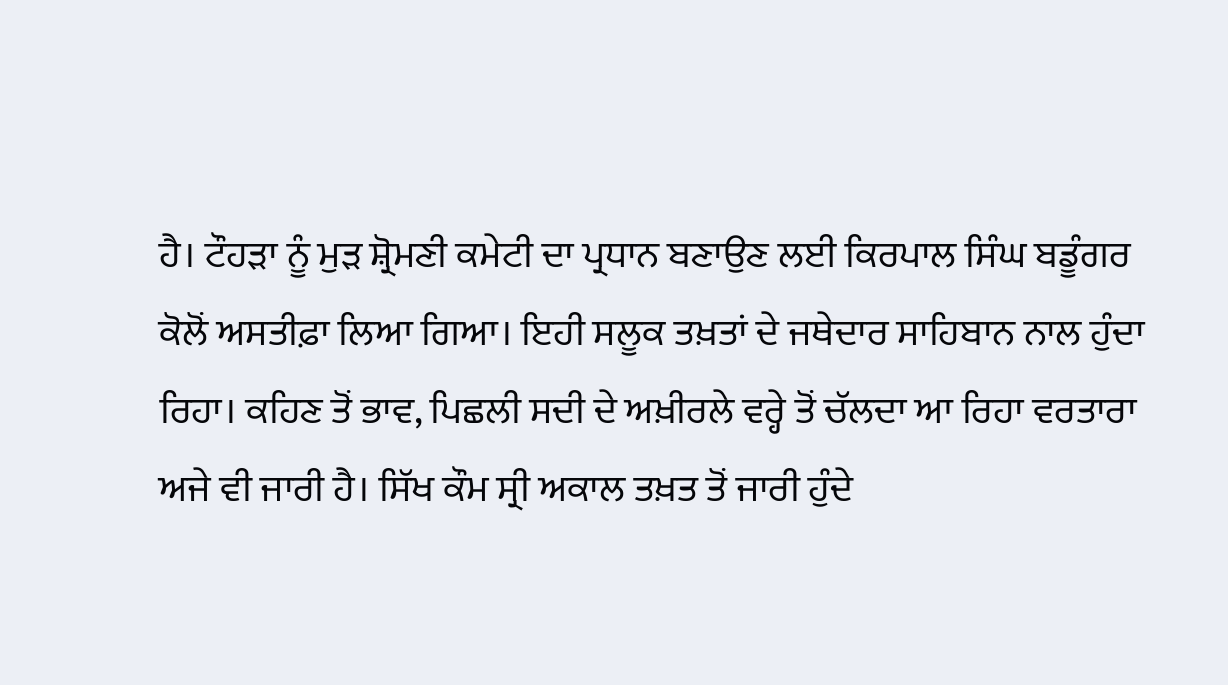ਹੈ। ਟੌਹੜਾ ਨੂੰ ਮੁੜ ਸ਼੍ਰੋਮਣੀ ਕਮੇਟੀ ਦਾ ਪ੍ਰਧਾਨ ਬਣਾਉਣ ਲਈ ਕਿਰਪਾਲ ਸਿੰਘ ਬਡੂੰਗਰ ਕੋਲੋਂ ਅਸਤੀਫ਼ਾ ਲਿਆ ਗਿਆ। ਇਹੀ ਸਲੂਕ ਤਖ਼ਤਾਂ ਦੇ ਜਥੇਦਾਰ ਸਾਹਿਬਾਨ ਨਾਲ ਹੁੰਦਾ ਰਿਹਾ। ਕਹਿਣ ਤੋਂ ਭਾਵ, ਪਿਛਲੀ ਸਦੀ ਦੇ ਅਖ਼ੀਰਲੇ ਵਰ੍ਹੇ ਤੋਂ ਚੱਲਦਾ ਆ ਰਿਹਾ ਵਰਤਾਰਾ ਅਜੇ ਵੀ ਜਾਰੀ ਹੈ। ਸਿੱਖ ਕੌਮ ਸ੍ਰੀ ਅਕਾਲ ਤਖ਼ਤ ਤੋਂ ਜਾਰੀ ਹੁੰਦੇ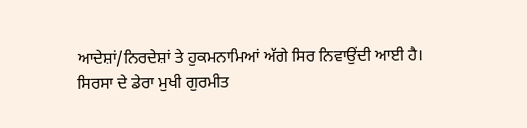ਆਦੇਸ਼ਾਂ/ਨਿਰਦੇਸ਼ਾਂ ਤੇ ਹੁਕਮਨਾਮਿਆਂ ਅੱਗੇ ਸਿਰ ਨਿਵਾਉਂਦੀ ਆਈ ਹੈ।
ਸਿਰਸਾ ਦੇ ਡੇਰਾ ਮੁਖੀ ਗੁਰਮੀਤ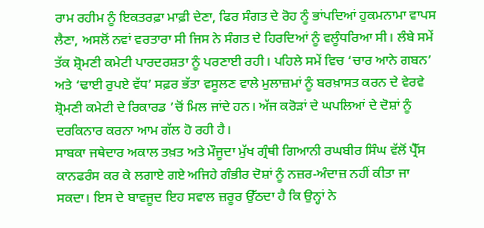ਰਾਮ ਰਹੀਮ ਨੂੰ ਇਕਤਰਫ਼ਾ ਮਾਫ਼ੀ ਦੇਣਾ, ਫਿਰ ਸੰਗਤ ਦੇ ਰੋਹ ਨੂੰ ਭਾਂਪਦਿਆਂ ਹੁਕਮਨਾਮਾ ਵਾਪਸ ਲੈਣਾ, ਅਸਲੋਂ ਨਵਾਂ ਵਰਤਾਰਾ ਸੀ ਜਿਸ ਨੇ ਸੰਗਤ ਦੇ ਹਿਰਦਿਆਂ ਨੂੰ ਵਲੂੰਧਰਿਆ ਸੀ। ਲੰਬੇ ਸਮੇਂ ਤੱਕ ਸ਼੍ਰੋਮਣੀ ਕਮੇਟੀ ਪਾਰਦਰਸ਼ਤਾ ਨੂੰ ਪਰਣਾਈ ਰਹੀ। ਪਹਿਲੇ ਸਮੇਂ ਵਿਚ ‘ਚਾਰ ਆਨੇ ਗਬਨ’ ਅਤੇ ‘ਢਾਈ ਰੁਪਏ ਵੱਧ’ ਸਫ਼ਰ ਭੱਤਾ ਵਸੂਲਣ ਵਾਲੇ ਮੁਲਾਜ਼ਮਾਂ ਨੂੰ ਬਰਖ਼ਾਸਤ ਕਰਨ ਦੇ ਵੇਰਵੇ ਸ਼੍ਰੋਮਣੀ ਕਮੇਟੀ ਦੇ ਰਿਕਾਰਡ ’ਚੋਂ ਮਿਲ ਜਾਂਦੇ ਹਨ। ਅੱਜ ਕਰੋੜਾਂ ਦੇ ਘਪਲਿਆਂ ਦੇ ਦੋਸ਼ਾਂ ਨੂੰ ਦਰਕਿਨਾਰ ਕਰਨਾ ਆਮ ਗੱਲ ਹੋ ਰਹੀ ਹੈ।
ਸਾਬਕਾ ਜਥੇਦਾਰ ਅਕਾਲ ਤਖ਼ਤ ਅਤੇ ਮੌਜੂਦਾ ਮੁੱਖ ਗ੍ਰੰਥੀ ਗਿਆਨੀ ਰਘਬੀਰ ਸਿੰਘ ਵੱਲੋਂ ਪ੍ਰੈੱਸ ਕਾਨਫਰੰਸ ਕਰ ਕੇ ਲਗਾਏ ਗਏ ਅਜਿਹੇ ਗੰਭੀਰ ਦੋਸ਼ਾਂ ਨੂੰ ਨਜ਼ਰ-ਅੰਦਾਜ਼ ਨਹੀਂ ਕੀਤਾ ਜਾ ਸਕਦਾ। ਇਸ ਦੇ ਬਾਵਜੂਦ ਇਹ ਸਵਾਲ ਜ਼ਰੂਰ ਉੱਠਦਾ ਹੈ ਕਿ ਉਨ੍ਹਾਂ ਨੇ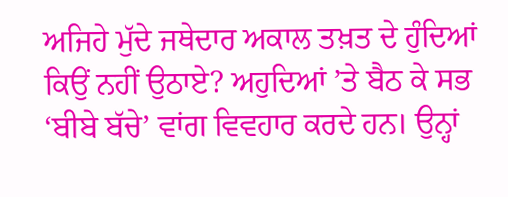ਅਜਿਹੇ ਮੁੱਦੇ ਜਥੇਦਾਰ ਅਕਾਲ ਤਖ਼ਤ ਦੇ ਹੁੰਦਿਆਂ ਕਿਉਂ ਨਹੀਂ ਉਠਾਏ? ਅਹੁਦਿਆਂ ’ਤੇ ਬੈਠ ਕੇ ਸਭ ‘ਬੀਬੇ ਬੱਚੇ’ ਵਾਂਗ ਵਿਵਹਾਰ ਕਰਦੇ ਹਨ। ਉਨ੍ਹਾਂ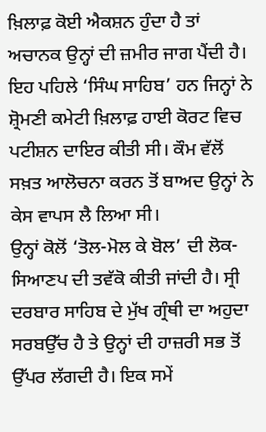ਖ਼ਿਲਾਫ਼ ਕੋਈ ਐਕਸ਼ਨ ਹੁੰਦਾ ਹੈ ਤਾਂ ਅਚਾਨਕ ਉਨ੍ਹਾਂ ਦੀ ਜ਼ਮੀਰ ਜਾਗ ਪੈਂਦੀ ਹੈ। ਇਹ ਪਹਿਲੇ ‘ਸਿੰਘ ਸਾਹਿਬ’ ਹਨ ਜਿਨ੍ਹਾਂ ਨੇ ਸ਼੍ਰੋਮਣੀ ਕਮੇਟੀ ਖ਼ਿਲਾਫ਼ ਹਾਈ ਕੋਰਟ ਵਿਚ ਪਟੀਸ਼ਨ ਦਾਇਰ ਕੀਤੀ ਸੀ। ਕੌਮ ਵੱਲੋਂ ਸਖ਼ਤ ਆਲੋਚਨਾ ਕਰਨ ਤੋਂ ਬਾਅਦ ਉਨ੍ਹਾਂ ਨੇ ਕੇਸ ਵਾਪਸ ਲੈ ਲਿਆ ਸੀ।
ਉਨ੍ਹਾਂ ਕੋਲੋਂ ‘ਤੋਲ-ਮੋਲ ਕੇ ਬੋਲ’ ਦੀ ਲੋਕ-ਸਿਆਣਪ ਦੀ ਤਵੱਕੋ ਕੀਤੀ ਜਾਂਦੀ ਹੈ। ਸ੍ਰੀ ਦਰਬਾਰ ਸਾਹਿਬ ਦੇ ਮੁੱਖ ਗ੍ਰੰਥੀ ਦਾ ਅਹੁਦਾ ਸਰਬਉੱਚ ਹੈ ਤੇ ਉਨ੍ਹਾਂ ਦੀ ਹਾਜ਼ਰੀ ਸਭ ਤੋਂ ਉੱਪਰ ਲੱਗਦੀ ਹੈ। ਇਕ ਸਮੇਂ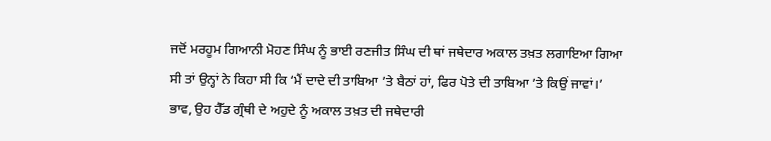ਜਦੋਂ ਮਰਹੂਮ ਗਿਆਨੀ ਮੋਹਣ ਸਿੰਘ ਨੂੰ ਭਾਈ ਰਣਜੀਤ ਸਿੰਘ ਦੀ ਥਾਂ ਜਥੇਦਾਰ ਅਕਾਲ ਤਖ਼ਤ ਲਗਾਇਆ ਗਿਆ ਸੀ ਤਾਂ ਉਨ੍ਹਾਂ ਨੇ ਕਿਹਾ ਸੀ ਕਿ ‘ਮੈਂ ਦਾਦੇ ਦੀ ਤਾਬਿਆ ’ਤੇ ਬੈਠਾਂ ਹਾਂ, ਫਿਰ ਪੋਤੇ ਦੀ ਤਾਬਿਆ ’ਤੇ ਕਿਉਂ ਜਾਵਾਂ।’
ਭਾਵ, ਉਹ ਹੈੱਡ ਗ੍ਰੰਥੀ ਦੇ ਅਹੁਦੇ ਨੂੰ ਅਕਾਲ ਤਖ਼ਤ ਦੀ ਜਥੇਦਾਰੀ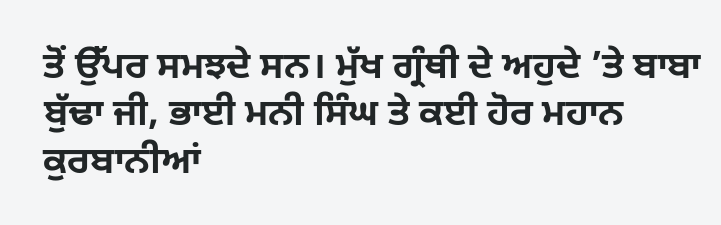ਤੋਂ ਉੱਪਰ ਸਮਝਦੇ ਸਨ। ਮੁੱਖ ਗ੍ਰੰਥੀ ਦੇ ਅਹੁਦੇ ’ਤੇ ਬਾਬਾ ਬੁੱਢਾ ਜੀ, ਭਾਈ ਮਨੀ ਸਿੰਘ ਤੇ ਕਈ ਹੋਰ ਮਹਾਨ ਕੁਰਬਾਨੀਆਂ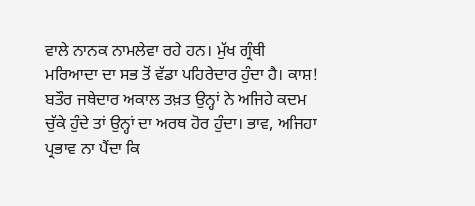ਵਾਲੇ ਨਾਨਕ ਨਾਮਲੇਵਾ ਰਹੇ ਹਨ। ਮੁੱਖ ਗ੍ਰੰਥੀ ਮਰਿਆਦਾ ਦਾ ਸਭ ਤੋਂ ਵੱਡਾ ਪਹਿਰੇਦਾਰ ਹੁੰਦਾ ਹੈ। ਕਾਸ਼! ਬਤੌਰ ਜਥੇਦਾਰ ਅਕਾਲ ਤਖ਼ਤ ਉਨ੍ਹਾਂ ਨੇ ਅਜਿਹੇ ਕਦਮ ਚੁੱਕੇ ਹੁੰਦੇ ਤਾਂ ਉਨ੍ਹਾਂ ਦਾ ਅਰਥ ਹੋਰ ਹੁੰਦਾ। ਭਾਵ, ਅਜਿਹਾ ਪ੍ਰਭਾਵ ਨਾ ਪੈਂਦਾ ਕਿ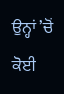ਉਨ੍ਹਾਂ ’ਚੋਂ ਕੋਈ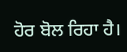ਹੋਰ ਬੋਲ ਰਿਹਾ ਹੈ।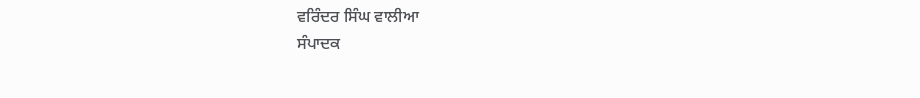ਵਰਿੰਦਰ ਸਿੰਘ ਵਾਲੀਆ
ਸੰਪਾਦਕ